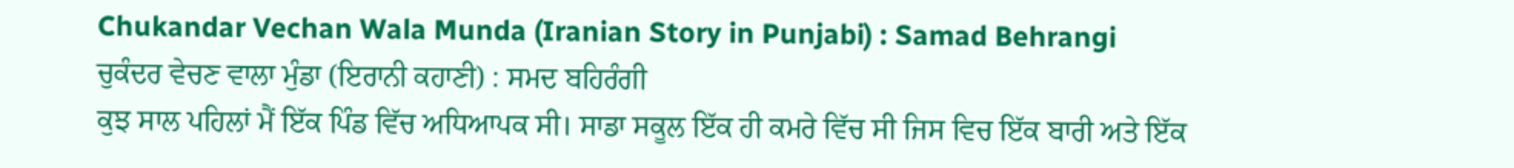Chukandar Vechan Wala Munda (Iranian Story in Punjabi) : Samad Behrangi
ਚੁਕੰਦਰ ਵੇਚਣ ਵਾਲਾ ਮੁੰਡਾ (ਇਰਾਨੀ ਕਹਾਣੀ) : ਸਮਦ ਬਹਿਰੰਗੀ
ਕੁਝ ਸਾਲ ਪਹਿਲਾਂ ਮੈਂ ਇੱਕ ਪਿੰਡ ਵਿੱਚ ਅਧਿਆਪਕ ਸੀ। ਸਾਡਾ ਸਕੂਲ ਇੱਕ ਹੀ ਕਮਰੇ ਵਿੱਚ ਸੀ ਜਿਸ ਵਿਚ ਇੱਕ ਬਾਰੀ ਅਤੇ ਇੱਕ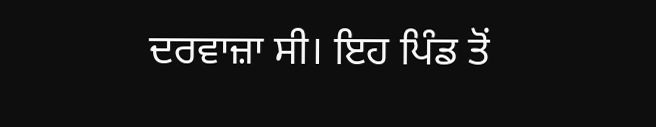ਦਰਵਾਜ਼ਾ ਸੀ। ਇਹ ਪਿੰਡ ਤੋਂ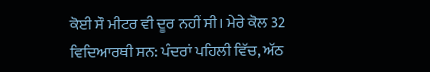ਕੋਈ ਸੌ ਮੀਟਰ ਵੀ ਦੂਰ ਨਹੀਂ ਸੀ। ਮੇਰੇ ਕੋਲ 32 ਵਿਦਿਆਰਥੀ ਸਨ: ਪੰਦਰਾਂ ਪਹਿਲੀ ਵਿੱਚ, ਅੱਠ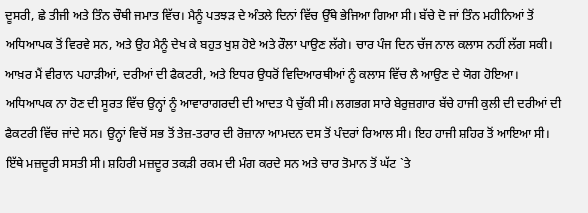ਦੂਸਰੀ, ਛੇ ਤੀਜੀ ਅਤੇ ਤਿੰਨ ਚੌਥੀ ਜਮਾਤ ਵਿੱਚ। ਮੈਨੂੰ ਪਤਝੜ ਦੇ ਅੰਤਲੇ ਦਿਨਾਂ ਵਿੱਚ ਉੱਥੇ ਭੇਜਿਆ ਗਿਆ ਸੀ। ਬੱਚੇ ਦੋ ਜਾਂ ਤਿੰਨ ਮਹੀਨਿਆਂ ਤੋਂ ਅਧਿਆਪਕ ਤੋਂ ਵਿਰਵੇ ਸਨ, ਅਤੇ ਉਹ ਮੈਨੂੰ ਦੇਖ ਕੇ ਬਹੁਤ ਖੁਸ਼ ਹੋਏ ਅਤੇ ਰੌਲਾ ਪਾਉਣ ਲੱਗੇ। ਚਾਰ ਪੰਜ ਦਿਨ ਚੱਜ ਨਾਲ ਕਲਾਸ ਨਹੀਂ ਲੱਗ ਸਕੀ। ਆਖ਼ਰ ਮੈਂ ਵੀਰਾਨ ਪਹਾੜੀਆਂ, ਦਰੀਆਂ ਦੀ ਫੈਕਟਰੀ, ਅਤੇ ਇਧਰ ਉਧਰੋਂ ਵਿਦਿਆਰਥੀਆਂ ਨੂੰ ਕਲਾਸ ਵਿੱਚ ਲੈ ਆਉਣ ਦੇ ਯੋਗ ਹੋਇਆ। ਅਧਿਆਪਕ ਨਾ ਹੋਣ ਦੀ ਸੂਰਤ ਵਿੱਚ ਉਨ੍ਹਾਂ ਨੂੰ ਆਵਾਰਾਗਰਦੀ ਦੀ ਆਦਤ ਪੈ ਚੁੱਕੀ ਸੀ। ਲਗਭਗ ਸਾਰੇ ਬੇਰੁਜ਼ਗਾਰ ਬੱਚੇ ਹਾਜੀ ਕੁਲੀ ਦੀ ਦਰੀਆਂ ਦੀ ਫੈਕਟਰੀ ਵਿੱਚ ਜਾਂਦੇ ਸਨ। ਉਨ੍ਹਾਂ ਵਿਚੋਂ ਸਭ ਤੋਂ ਤੇਜ਼-ਤਰਾਰ ਦੀ ਰੋਜ਼ਾਨਾ ਆਮਦਨ ਦਸ ਤੋਂ ਪੰਦਰਾਂ ਰਿਆਲ ਸੀ। ਇਹ ਹਾਜੀ ਸ਼ਹਿਰ ਤੋਂ ਆਇਆ ਸੀ। ਇੱਥੇ ਮਜ਼ਦੂਰੀ ਸਸਤੀ ਸੀ। ਸ਼ਹਿਰੀ ਮਜ਼ਦੂਰ ਤਕੜੀ ਰਕਮ ਦੀ ਮੰਗ ਕਰਦੇ ਸਨ ਅਤੇ ਚਾਰ ਤੋਮਾਨ ਤੋਂ ਘੱਟ `ਤੇ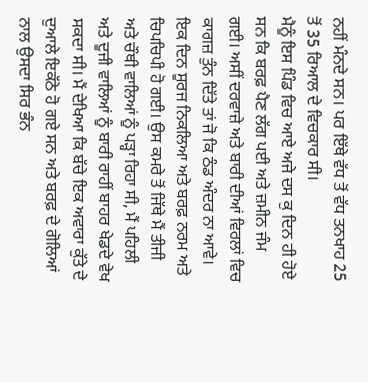ਨਹੀਂ ਮੰਨਦੇ ਸਨ। ਪਰ ਇੱਥੇ ਵੱਧ ਤੋਂ ਵੱਧ ਤਨਖਾਹ 25 ਤੋਂ 35 ਰਿਆਲ ਦੇ ਵਿਚਕਾਰ ਸੀ।
ਮੈਨੂੰ ਇਸ ਪਿੰਡ ਵਿਚ ਆਏ ਅਜੇ ਦਸ ਕੁ ਦਿਨ ਹੀ ਹੋਏ ਸਨ ਕਿ ਬਰਫ਼ ਪੈਣ ਲੱਗ ਪਈ ਅਤੇ ਜ਼ਮੀਨ ਜੰਮ ਗਈ। ਅਸੀਂ ਦਰਵਾਜ਼ੇ ਅਤੇ ਬਾਰੀ ਦੀਆਂ ਵਿਰਲਾਂ ਵਿਚ ਕਾਗਜ਼ ਤੁੰਨ ਦਿੱਤੇ ਤਾਂ ਜੋ ਕਿ ਠੰਡ ਅੰਦਰ ਨਾ ਆਵੇ।
ਇਕ ਦਿਨ ਸੂਰਜ ਨਿਕਲਿਆ ਅਤੇ ਬਰਫ਼ ਨਰਮ ਅਤੇ ਚਿਪਚਿਪੀ ਹੋ ਗਈ। ਉਸ ਕਮਰੇ ਤੋਂ ਜਿੱਥੇ ਮੈਂ ਤੀਜੀ ਅਤੇ ਚੌਥੀ ਵਾਲਿਆਂ ਨੂੰ ਪੜ੍ਹਾ ਰਿਹਾ ਸੀ, ਮੈਂ ਪਹਿਲੀ ਅਤੇ ਦੂਜੀ ਵਾਲਿਆਂ ਨੂੰ ਬਾਰੀ ਰਾਹੀਂ ਬਾਹਰ ਖੇਡਦੇ ਵੇਖ ਸਕਦਾ ਸੀ। ਮੈਂ ਦੇਖਿਆ ਕਿ ਬੱਚੇ ਇਕ ਅਵਾਰਾ ਕੁੱਤੇ ਦੇ ਦੁਆਲੇ ਇਕੱਠੇ ਹੋ ਗਏ ਸਨ ਅਤੇ ਬਰਫ਼ ਦੇ ਗੋਲਿਆਂ ਨਾਲ ਉਸਦਾ ਸਿਰ ਭੰਨ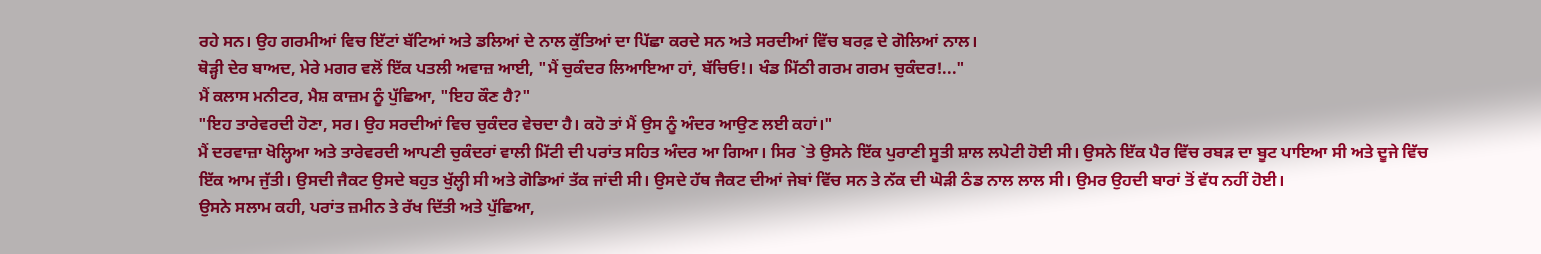ਰਹੇ ਸਨ। ਉਹ ਗਰਮੀਆਂ ਵਿਚ ਇੱਟਾਂ ਬੱਟਿਆਂ ਅਤੇ ਡਲਿਆਂ ਦੇ ਨਾਲ ਕੁੱਤਿਆਂ ਦਾ ਪਿੱਛਾ ਕਰਦੇ ਸਨ ਅਤੇ ਸਰਦੀਆਂ ਵਿੱਚ ਬਰਫ਼ ਦੇ ਗੋਲਿਆਂ ਨਾਲ।
ਥੋੜ੍ਹੀ ਦੇਰ ਬਾਅਦ, ਮੇਰੇ ਮਗਰ ਵਲੋਂ ਇੱਕ ਪਤਲੀ ਅਵਾਜ਼ ਆਈ, "ਮੈਂ ਚੁਕੰਦਰ ਲਿਆਇਆ ਹਾਂ, ਬੱਚਿਓ!। ਖੰਡ ਮਿੱਠੀ ਗਰਮ ਗਰਮ ਚੁਕੰਦਰ!..."
ਮੈਂ ਕਲਾਸ ਮਨੀਟਰ, ਮੈਸ਼ ਕਾਜ਼ਮ ਨੂੰ ਪੁੱਛਿਆ, "ਇਹ ਕੌਣ ਹੈ?"
"ਇਹ ਤਾਰੇਵਰਦੀ ਹੋਣਾ, ਸਰ। ਉਹ ਸਰਦੀਆਂ ਵਿਚ ਚੁਕੰਦਰ ਵੇਚਦਾ ਹੈ। ਕਹੋ ਤਾਂ ਮੈਂ ਉਸ ਨੂੰ ਅੰਦਰ ਆਉਣ ਲਈ ਕਹਾਂ।"
ਮੈਂ ਦਰਵਾਜ਼ਾ ਖੋਲ੍ਹਿਆ ਅਤੇ ਤਾਰੇਵਰਦੀ ਆਪਣੀ ਚੁਕੰਦਰਾਂ ਵਾਲੀ ਮਿੱਟੀ ਦੀ ਪਰਾਂਤ ਸਹਿਤ ਅੰਦਰ ਆ ਗਿਆ। ਸਿਰ `ਤੇ ਉਸਨੇ ਇੱਕ ਪੁਰਾਣੀ ਸੂਤੀ ਸ਼ਾਲ ਲਪੇਟੀ ਹੋਈ ਸੀ। ਉਸਨੇ ਇੱਕ ਪੈਰ ਵਿੱਚ ਰਬੜ ਦਾ ਬੂਟ ਪਾਇਆ ਸੀ ਅਤੇ ਦੂਜੇ ਵਿੱਚ ਇੱਕ ਆਮ ਜੁੱਤੀ। ਉਸਦੀ ਜੈਕਟ ਉਸਦੇ ਬਹੁਤ ਖੁੱਲ੍ਹੀ ਸੀ ਅਤੇ ਗੋਡਿਆਂ ਤੱਕ ਜਾਂਦੀ ਸੀ। ਉਸਦੇ ਹੱਥ ਜੈਕਟ ਦੀਆਂ ਜੇਬਾਂ ਵਿੱਚ ਸਨ ਤੇ ਨੱਕ ਦੀ ਘੋੜੀ ਠੰਡ ਨਾਲ ਲਾਲ ਸੀ। ਉਮਰ ਉਹਦੀ ਬਾਰਾਂ ਤੋਂ ਵੱਧ ਨਹੀਂ ਹੋਈ।
ਉਸਨੇ ਸਲਾਮ ਕਹੀ, ਪਰਾਂਤ ਜ਼ਮੀਨ ਤੇ ਰੱਖ ਦਿੱਤੀ ਅਤੇ ਪੁੱਛਿਆ,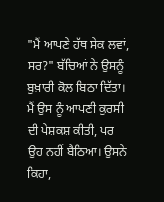"ਮੈਂ ਆਪਣੇ ਹੱਥ ਸੇਕ ਲਵਾਂ, ਸਰ?" ਬੱਚਿਆਂ ਨੇ ਉਸਨੂੰ ਬੁਖ਼ਾਰੀ ਕੋਲ ਬਿਠਾ ਦਿੱਤਾ। ਮੈਂ ਉਸ ਨੂੰ ਆਪਣੀ ਕੁਰਸੀ ਦੀ ਪੇਸ਼ਕਸ਼ ਕੀਤੀ, ਪਰ ਉਹ ਨਹੀਂ ਬੈਠਿਆ। ਉਸਨੇ ਕਿਹਾ,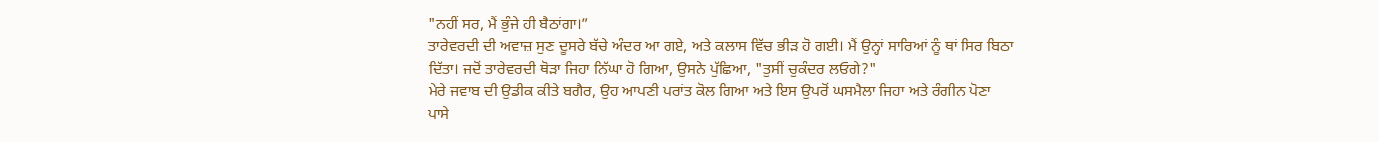"ਨਹੀਂ ਸਰ, ਮੈਂ ਭੁੰਜੇ ਹੀ ਬੈਠਾਂਗਾ।”
ਤਾਰੇਵਰਦੀ ਦੀ ਅਵਾਜ਼ ਸੁਣ ਦੂਸਰੇ ਬੱਚੇ ਅੰਦਰ ਆ ਗਏ, ਅਤੇ ਕਲਾਸ ਵਿੱਚ ਭੀੜ ਹੋ ਗਈ। ਮੈਂ ਉਨ੍ਹਾਂ ਸਾਰਿਆਂ ਨੂੰ ਥਾਂ ਸਿਰ ਬਿਠਾ ਦਿੱਤਾ। ਜਦੋਂ ਤਾਰੇਵਰਦੀ ਥੋੜਾ ਜਿਹਾ ਨਿੱਘਾ ਹੋ ਗਿਆ, ਉਸਨੇ ਪੁੱਛਿਆ, "ਤੁਸੀਂ ਚੁਕੰਦਰ ਲਓਗੇ?"
ਮੇਰੇ ਜਵਾਬ ਦੀ ਉਡੀਕ ਕੀਤੇ ਬਗੈਰ, ਉਹ ਆਪਣੀ ਪਰਾਂਤ ਕੋਲ ਗਿਆ ਅਤੇ ਇਸ ਉਪਰੋਂ ਘਸਮੈਲਾ ਜਿਹਾ ਅਤੇ ਰੰਗੀਨ ਪੋਣਾ ਪਾਸੇ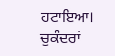ਹਟਾਇਆ। ਚੁਕੰਦਰਾਂ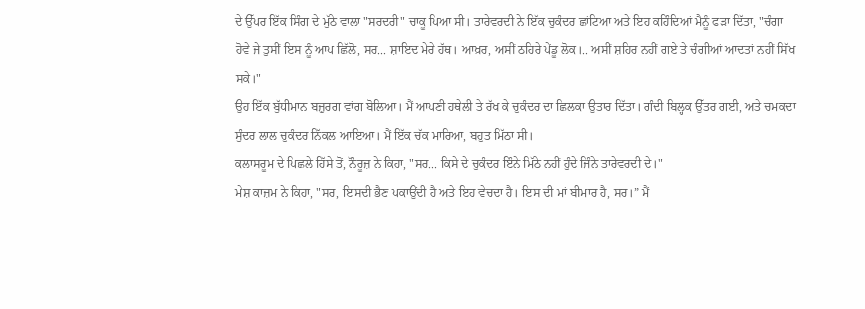ਦੇ ਉੱਪਰ ਇੱਕ ਸਿੰਗ ਦੇ ਮੁੱਠੇ ਵਾਲਾ "ਸਰਦਰੀ" ਚਾਕੂ ਪਿਆ ਸੀ। ਤਾਰੇਵਰਦੀ ਨੇ ਇੱਕ ਚੁਕੰਦਰ ਛਾਂਟਿਆ ਅਤੇ ਇਹ ਕਹਿੰਦਿਆਂ ਮੈਨੂੰ ਫੜਾ ਦਿੱਤਾ, "ਚੰਗਾ ਹੋਵੇ ਜੇ ਤੁਸੀਂ ਇਸ ਨੂੰ ਆਪ ਛਿੱਲੋ, ਸਰ... ਸ਼ਾਇਦ ਮੇਰੇ ਹੱਥ। ਆਖ਼ਰ, ਅਸੀਂ ਠਹਿਰੇ ਪੇਂਡੂ ਲੋਕ।.. ਅਸੀਂ ਸ਼ਹਿਰ ਨਹੀਂ ਗਏ ਤੇ ਚੰਗੀਆਂ ਆਦਤਾਂ ਨਹੀਂ ਸਿੱਖ ਸਕੇ।"
ਉਹ ਇੱਕ ਬੁੱਧੀਮਾਨ ਬਜ਼ੁਰਗ ਵਾਂਗ ਬੋਲਿਆ। ਮੈਂ ਆਪਣੀ ਹਥੇਲੀ ਤੇ ਰੱਖ ਕੇ ਚੁਕੰਦਰ ਦਾ ਛਿਲਕਾ ਉਤਾਰ ਦਿੱਤਾ। ਗੰਦੀ ਬਿਲ੍ਹਕ ਉੱਤਰ ਗਈ, ਅਤੇ ਚਮਕਦਾ ਸੁੰਦਰ ਲਾਲ ਚੁਕੰਦਰ ਨਿੱਕਲ ਆਇਆ। ਮੈਂ ਇੱਕ ਚੱਕ ਮਾਰਿਆ, ਬਹੁਤ ਮਿੱਠਾ ਸੀ।
ਕਲਾਸਰੂਮ ਦੇ ਪਿਛਲੇ ਹਿੱਸੇ ਤੋਂ, ਨੌਰੂਜ਼ ਨੇ ਕਿਹਾ, "ਸਰ... ਕਿਸੇ ਦੇ ਚੁਕੰਦਰ ਇੰਨੇ ਮਿੱਠੇ ਨਹੀਂ ਹੁੰਦੇ ਜਿੰਨੇ ਤਾਰੇਵਰਦੀ ਦੇ।"
ਮੇਸ਼ ਕਾਜ਼ਮ ਨੇ ਕਿਹਾ, "ਸਰ, ਇਸਦੀ ਭੈਣ ਪਕਾਉਂਦੀ ਹੈ ਅਤੇ ਇਹ ਵੇਚਦਾ ਹੈ। ਇਸ ਦੀ ਮਾਂ ਬੀਮਾਰ ਹੈ, ਸਰ।” ਮੈਂ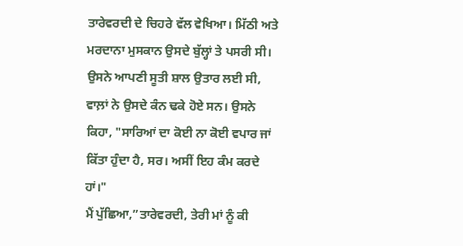ਤਾਰੇਵਰਦੀ ਦੇ ਚਿਹਰੇ ਵੱਲ ਵੇਖਿਆ। ਮਿੱਠੀ ਅਤੇ ਮਰਦਾਨਾ ਮੁਸਕਾਨ ਉਸਦੇ ਬੁੱਲ੍ਹਾਂ ਤੇ ਪਸਰੀ ਸੀ। ਉਸਨੇ ਆਪਣੀ ਸੂਤੀ ਸ਼ਾਲ ਉਤਾਰ ਲਈ ਸੀ, ਵਾਲ਼ਾਂ ਨੇ ਉਸਦੇ ਕੰਨ ਢਕੇ ਹੋਏ ਸਨ। ਉਸਨੇ ਕਿਹਾ, "ਸਾਰਿਆਂ ਦਾ ਕੋਈ ਨਾ ਕੋਈ ਵਪਾਰ ਜਾਂ ਕਿੱਤਾ ਹੁੰਦਾ ਹੈ, ਸਰ। ਅਸੀਂ ਇਹ ਕੰਮ ਕਰਦੇ ਹਾਂ।"
ਮੈਂ ਪੁੱਛਿਆ,”ਤਾਰੇਵਰਦੀ, ਤੇਰੀ ਮਾਂ ਨੂੰ ਕੀ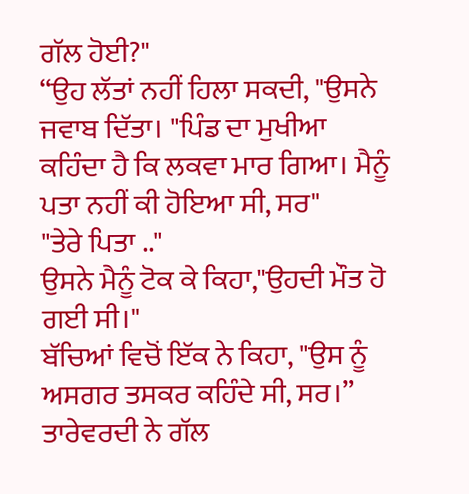ਗੱਲ ਹੋਈ?"
“ਉਹ ਲੱਤਾਂ ਨਹੀਂ ਹਿਲਾ ਸਕਦੀ, "ਉਸਨੇ ਜਵਾਬ ਦਿੱਤਾ। "ਪਿੰਡ ਦਾ ਮੁਖੀਆ ਕਹਿੰਦਾ ਹੈ ਕਿ ਲਕਵਾ ਮਾਰ ਗਿਆ। ਮੈਨੂੰ ਪਤਾ ਨਹੀਂ ਕੀ ਹੋਇਆ ਸੀ, ਸਰ"
"ਤੇਰੇ ਪਿਤਾ .."
ਉਸਨੇ ਮੈਨੂੰ ਟੋਕ ਕੇ ਕਿਹਾ,"ਉਹਦੀ ਮੌਤ ਹੋ ਗਈ ਸੀ।"
ਬੱਚਿਆਂ ਵਿਚੋਂ ਇੱਕ ਨੇ ਕਿਹਾ, "ਉਸ ਨੂੰ ਅਸਗਰ ਤਸਕਰ ਕਹਿੰਦੇ ਸੀ, ਸਰ।”
ਤਾਰੇਵਰਦੀ ਨੇ ਗੱਲ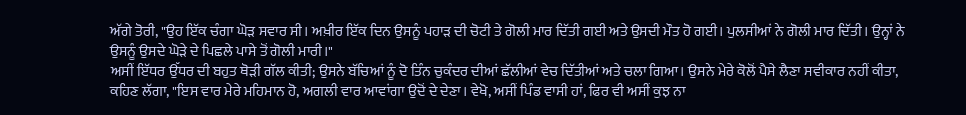ਅੱਗੇ ਤੋਰੀ, "ਉਹ ਇੱਕ ਚੰਗਾ ਘੋੜ ਸਵਾਰ ਸੀ। ਅਖ਼ੀਰ ਇੱਕ ਦਿਨ ਉਸਨੂੰ ਪਹਾੜ ਦੀ ਚੋਟੀ ਤੇ ਗੋਲੀ ਮਾਰ ਦਿੱਤੀ ਗਈ ਅਤੇ ਉਸਦੀ ਮੌਤ ਹੋ ਗਈ। ਪੁਲਸੀਆਂ ਨੇ ਗੋਲੀ ਮਾਰ ਦਿੱਤੀ। ਉਨ੍ਹਾਂ ਨੇ ਉਸਨੂੰ ਉਸਦੇ ਘੋੜੇ ਦੇ ਪਿਛਲੇ ਪਾਸੇ ਤੋਂ ਗੋਲੀ ਮਾਰੀ।"
ਅਸੀਂ ਇੱਧਰ ਉੱਧਰ ਦੀ ਬਹੁਤ ਥੋੜੀ ਗੱਲ ਕੀਤੀ; ਉਸਨੇ ਬੱਚਿਆਂ ਨੂੰ ਦੋ ਤਿੰਨ ਚੁਕੰਦਰ ਦੀਆਂ ਛੱਲੀਆਂ ਵੇਚ ਦਿੱਤੀਆਂ ਅਤੇ ਚਲਾ ਗਿਆ। ਉਸਨੇ ਮੇਰੇ ਕੋਲੋਂ ਪੈਸੇ ਲੈਣਾ ਸਵੀਕਾਰ ਨਹੀਂ ਕੀਤਾ, ਕਹਿਣ ਲੱਗਾ, "ਇਸ ਵਾਰ ਮੇਰੇ ਮਹਿਮਾਨ ਹੋ, ਅਗਲੀ ਵਾਰ ਆਵਾਂਗਾ ਉਦੋਂ ਦੇ ਦੇਣਾ। ਵੇਖੋ, ਅਸੀਂ ਪਿੰਡ ਵਾਸੀ ਹਾਂ, ਫਿਰ ਵੀ ਅਸੀਂ ਕੁਝ ਨਾ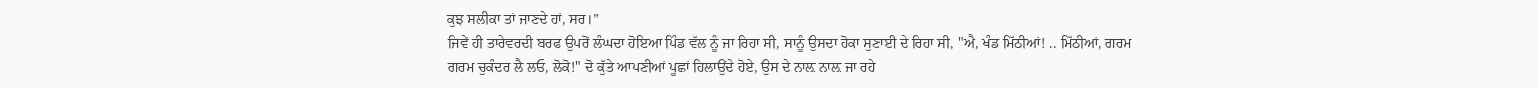ਕੁਝ ਸਲੀਕਾ ਤਾਂ ਜਾਣਦੇ ਹਾਂ, ਸਰ।”
ਜਿਵੇਂ ਹੀ ਤਾਰੇਵਰਦੀ ਬਰਫ ਉਪਰੋਂ ਲੰਘਦਾ ਹੋਇਆ ਪਿੰਡ ਵੱਲ ਨੂੰ ਜਾ ਰਿਹਾ ਸੀ, ਸਾਨੂੰ ਉਸਦਾ ਹੋਕਾ ਸੁਣਾਈ ਦੇ ਰਿਹਾ ਸੀ, "ਐ, ਖੰਡ ਮਿੱਠੀਆਂ! .. ਮਿੱਠੀਆਂ, ਗਰਮ ਗਰਮ ਚੁਕੰਦਰ ਲੈ ਲਓ, ਲੋਕੋ!" ਦੋ ਕੁੱਤੇ ਆਪਣੀਆਂ ਪੂਛਾਂ ਹਿਲਾਉਂਦੇ ਹੋਏ, ਉਸ ਦੇ ਨਾਲ਼ ਨਾਲ਼ ਜਾ ਰਹੇ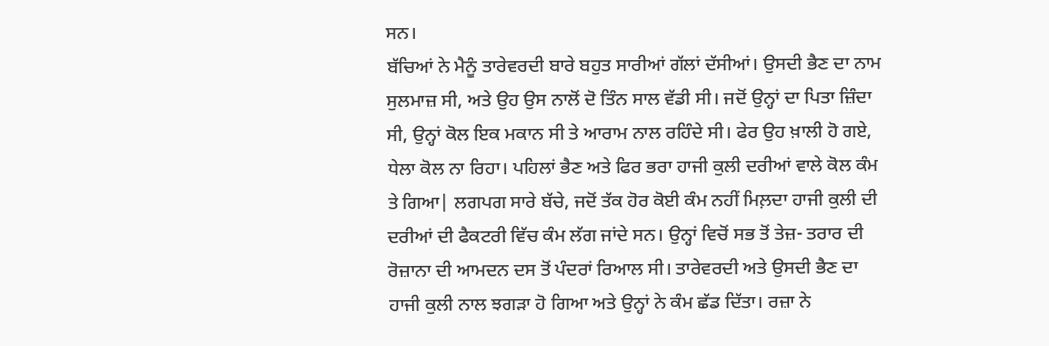ਸਨ।
ਬੱਚਿਆਂ ਨੇ ਮੈਨੂੰ ਤਾਰੇਵਰਦੀ ਬਾਰੇ ਬਹੁਤ ਸਾਰੀਆਂ ਗੱਲਾਂ ਦੱਸੀਆਂ। ਉਸਦੀ ਭੈਣ ਦਾ ਨਾਮ ਸੁਲਮਾਜ਼ ਸੀ, ਅਤੇ ਉਹ ਉਸ ਨਾਲੋਂ ਦੋ ਤਿੰਨ ਸਾਲ ਵੱਡੀ ਸੀ। ਜਦੋਂ ਉਨ੍ਹਾਂ ਦਾ ਪਿਤਾ ਜ਼ਿੰਦਾ ਸੀ, ਉਨ੍ਹਾਂ ਕੋਲ ਇਕ ਮਕਾਨ ਸੀ ਤੇ ਆਰਾਮ ਨਾਲ ਰਹਿੰਦੇ ਸੀ। ਫੇਰ ਉਹ ਖ਼ਾਲੀ ਹੋ ਗਏ, ਧੇਲਾ ਕੋਲ ਨਾ ਰਿਹਾ। ਪਹਿਲਾਂ ਭੈਣ ਅਤੇ ਫਿਰ ਭਰਾ ਹਾਜੀ ਕੁਲੀ ਦਰੀਆਂ ਵਾਲੇ ਕੋਲ ਕੰਮ ਤੇ ਗਿਆ| ਲਗਪਗ ਸਾਰੇ ਬੱਚੇ, ਜਦੋਂ ਤੱਕ ਹੋਰ ਕੋਈ ਕੰਮ ਨਹੀਂ ਮਿਲ਼ਦਾ ਹਾਜੀ ਕੁਲੀ ਦੀ ਦਰੀਆਂ ਦੀ ਫੈਕਟਰੀ ਵਿੱਚ ਕੰਮ ਲੱਗ ਜਾਂਦੇ ਸਨ। ਉਨ੍ਹਾਂ ਵਿਚੋਂ ਸਭ ਤੋਂ ਤੇਜ਼- ਤਰਾਰ ਦੀ ਰੋਜ਼ਾਨਾ ਦੀ ਆਮਦਨ ਦਸ ਤੋਂ ਪੰਦਰਾਂ ਰਿਆਲ ਸੀ। ਤਾਰੇਵਰਦੀ ਅਤੇ ਉਸਦੀ ਭੈਣ ਦਾ ਹਾਜੀ ਕੁਲੀ ਨਾਲ ਝਗੜਾ ਹੋ ਗਿਆ ਅਤੇ ਉਨ੍ਹਾਂ ਨੇ ਕੰਮ ਛੱਡ ਦਿੱਤਾ। ਰਜ਼ਾ ਨੇ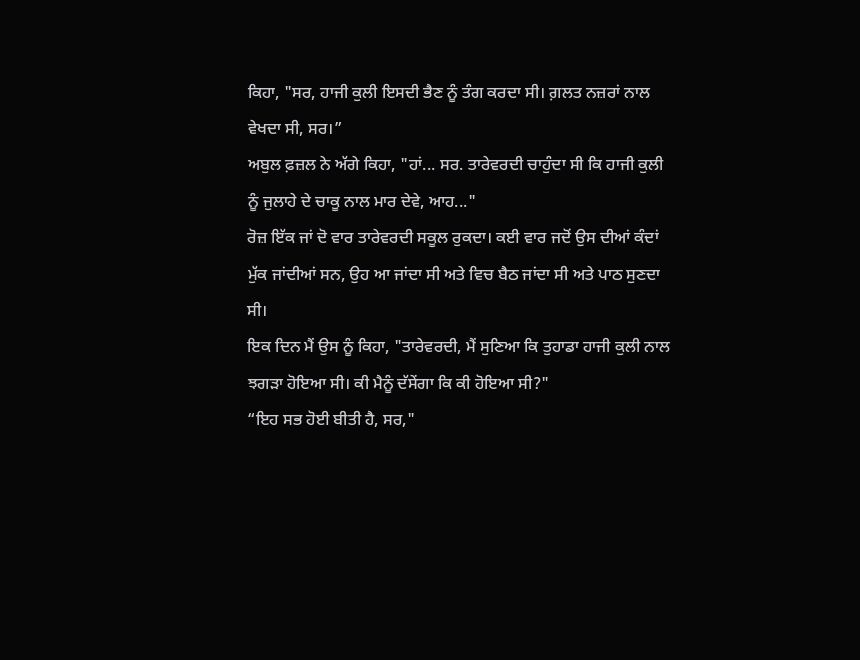ਕਿਹਾ, "ਸਰ, ਹਾਜੀ ਕੁਲੀ ਇਸਦੀ ਭੈਣ ਨੂੰ ਤੰਗ ਕਰਦਾ ਸੀ। ਗ਼ਲਤ ਨਜ਼ਰਾਂ ਨਾਲ ਵੇਖਦਾ ਸੀ, ਸਰ।”
ਅਬੁਲ ਫ਼ਜ਼ਲ ਨੇ ਅੱਗੇ ਕਿਹਾ, "ਹਾਂ... ਸਰ. ਤਾਰੇਵਰਦੀ ਚਾਹੁੰਦਾ ਸੀ ਕਿ ਹਾਜੀ ਕੁਲੀ ਨੂੰ ਜੁਲਾਹੇ ਦੇ ਚਾਕੂ ਨਾਲ ਮਾਰ ਦੇਵੇ, ਆਹ..."
ਰੋਜ਼ ਇੱਕ ਜਾਂ ਦੋ ਵਾਰ ਤਾਰੇਵਰਦੀ ਸਕੂਲ ਰੁਕਦਾ। ਕਈ ਵਾਰ ਜਦੋਂ ਉਸ ਦੀਆਂ ਕੰਦਾਂ ਮੁੱਕ ਜਾਂਦੀਆਂ ਸਨ, ਉਹ ਆ ਜਾਂਦਾ ਸੀ ਅਤੇ ਵਿਚ ਬੈਠ ਜਾਂਦਾ ਸੀ ਅਤੇ ਪਾਠ ਸੁਣਦਾ ਸੀ।
ਇਕ ਦਿਨ ਮੈਂ ਉਸ ਨੂੰ ਕਿਹਾ, "ਤਾਰੇਵਰਦੀ, ਮੈਂ ਸੁਣਿਆ ਕਿ ਤੁਹਾਡਾ ਹਾਜੀ ਕੁਲੀ ਨਾਲ ਝਗੜਾ ਹੋਇਆ ਸੀ। ਕੀ ਮੈਨੂੰ ਦੱਸੇਂਗਾ ਕਿ ਕੀ ਹੋਇਆ ਸੀ?"
“ਇਹ ਸਭ ਹੋਈ ਬੀਤੀ ਹੈ, ਸਰ,"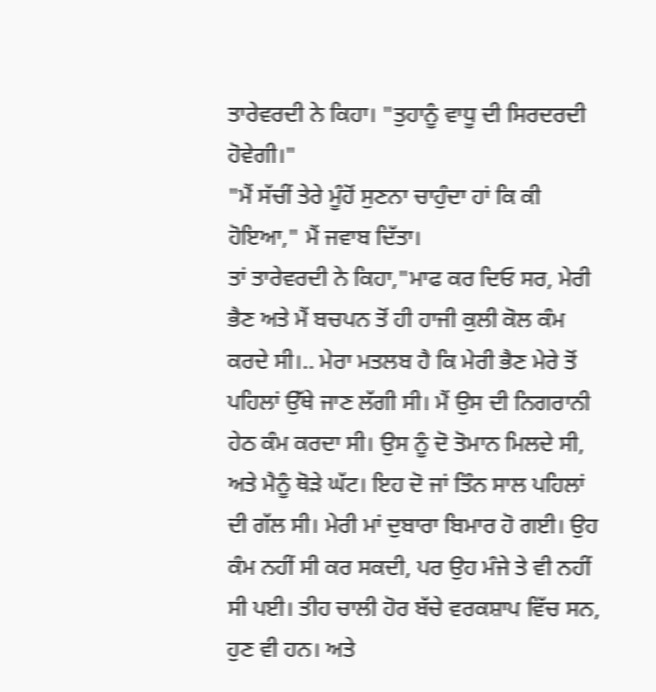ਤਾਰੇਵਰਦੀ ਨੇ ਕਿਹਾ। "ਤੁਹਾਨੂੰ ਵਾਧੂ ਦੀ ਸਿਰਦਰਦੀ ਹੋਵੇਗੀ।"
"ਮੈਂ ਸੱਚੀਂ ਤੇਰੇ ਮੂੰਹੋਂ ਸੁਣਨਾ ਚਾਹੁੰਦਾ ਹਾਂ ਕਿ ਕੀ ਹੋਇਆ," ਮੈਂ ਜਵਾਬ ਦਿੱਤਾ।
ਤਾਂ ਤਾਰੇਵਰਦੀ ਨੇ ਕਿਹਾ,"ਮਾਫ ਕਰ ਦਿਓ ਸਰ, ਮੇਰੀ ਭੈਣ ਅਤੇ ਮੈਂ ਬਚਪਨ ਤੋਂ ਹੀ ਹਾਜੀ ਕੁਲੀ ਕੋਲ ਕੰਮ ਕਰਦੇ ਸੀ।.. ਮੇਰਾ ਮਤਲਬ ਹੈ ਕਿ ਮੇਰੀ ਭੈਣ ਮੇਰੇ ਤੋਂ ਪਹਿਲਾਂ ਉੱਥੇ ਜਾਣ ਲੱਗੀ ਸੀ। ਮੈਂ ਉਸ ਦੀ ਨਿਗਰਾਨੀ ਹੇਠ ਕੰਮ ਕਰਦਾ ਸੀ। ਉਸ ਨੂੰ ਦੋ ਤੋਮਾਨ ਮਿਲਦੇ ਸੀ, ਅਤੇ ਮੈਨੂੰ ਥੋੜੇ ਘੱਟ। ਇਹ ਦੋ ਜਾਂ ਤਿੰਨ ਸਾਲ ਪਹਿਲਾਂ ਦੀ ਗੱਲ ਸੀ। ਮੇਰੀ ਮਾਂ ਦੁਬਾਰਾ ਬਿਮਾਰ ਹੋ ਗਈ। ਉਹ ਕੰਮ ਨਹੀਂ ਸੀ ਕਰ ਸਕਦੀ, ਪਰ ਉਹ ਮੰਜੇ ਤੇ ਵੀ ਨਹੀਂ ਸੀ ਪਈ। ਤੀਹ ਚਾਲੀ ਹੋਰ ਬੱਚੇ ਵਰਕਸ਼ਾਪ ਵਿੱਚ ਸਨ, ਹੁਣ ਵੀ ਹਨ। ਅਤੇ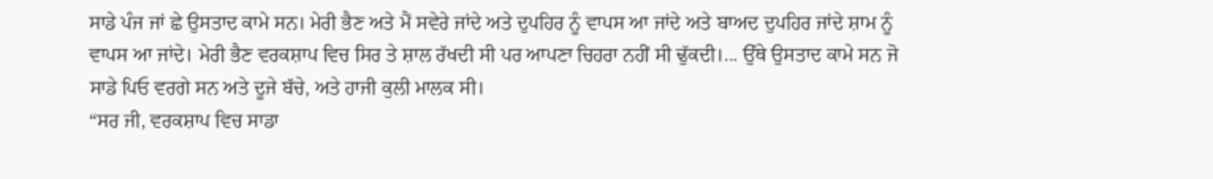ਸਾਡੇ ਪੰਜ ਜਾਂ ਛੇ ਉਸਤਾਦ ਕਾਮੇ ਸਨ। ਮੇਰੀ ਭੈਣ ਅਤੇ ਮੈਂ ਸਵੇਰੇ ਜਾਂਦੇ ਅਤੇ ਦੁਪਹਿਰ ਨੂੰ ਵਾਪਸ ਆ ਜਾਂਦੇ ਅਤੇ ਬਾਅਦ ਦੁਪਹਿਰ ਜਾਂਦੇ ਸ਼ਾਮ ਨੂੰ ਵਾਪਸ ਆ ਜਾਂਦੇ। ਮੇਰੀ ਭੈਣ ਵਰਕਸ਼ਾਪ ਵਿਚ ਸਿਰ ਤੇ ਸ਼ਾਲ ਰੱਖਦੀ ਸੀ ਪਰ ਆਪਣਾ ਚਿਹਰਾ ਨਹੀਂ ਸੀ ਢੁੱਕਦੀ।... ਉੱਥੇ ਉਸਤਾਦ ਕਾਮੇ ਸਨ ਜੋ ਸਾਡੇ ਪਿਓ ਵਰਗੇ ਸਨ ਅਤੇ ਦੂਜੇ ਬੱਚੇ, ਅਤੇ ਹਾਜੀ ਕੁਲੀ ਮਾਲਕ ਸੀ।
“ਸਰ ਜੀ, ਵਰਕਸ਼ਾਪ ਵਿਚ ਸਾਡਾ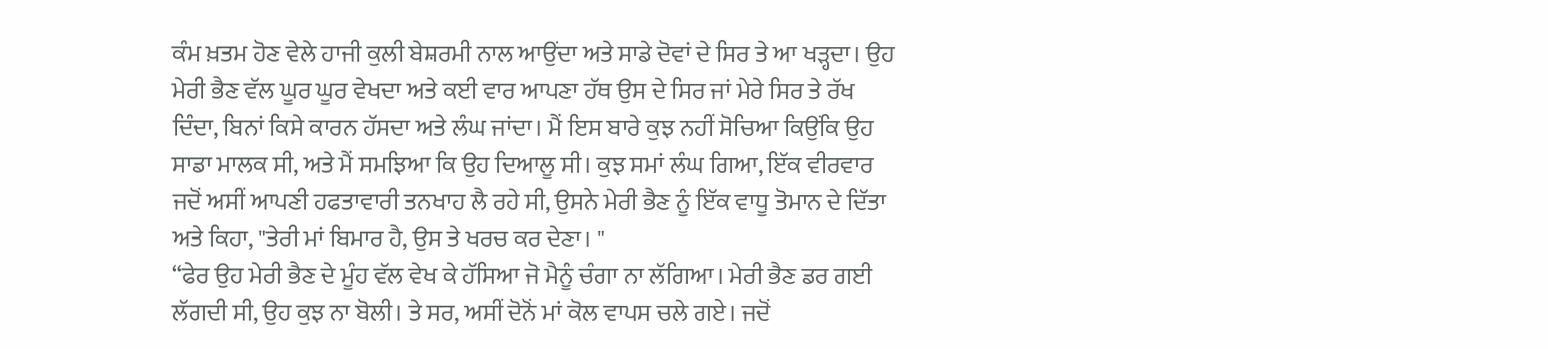ਕੰਮ ਖ਼ਤਮ ਹੋਣ ਵੇਲੇ ਹਾਜੀ ਕੁਲੀ ਬੇਸ਼ਰਮੀ ਨਾਲ ਆਉਂਦਾ ਅਤੇ ਸਾਡੇ ਦੋਵਾਂ ਦੇ ਸਿਰ ਤੇ ਆ ਖੜ੍ਹਦਾ। ਉਹ ਮੇਰੀ ਭੈਣ ਵੱਲ ਘੂਰ ਘੂਰ ਵੇਖਦਾ ਅਤੇ ਕਈ ਵਾਰ ਆਪਣਾ ਹੱਥ ਉਸ ਦੇ ਸਿਰ ਜਾਂ ਮੇਰੇ ਸਿਰ ਤੇ ਰੱਖ ਦਿੰਦਾ, ਬਿਨਾਂ ਕਿਸੇ ਕਾਰਨ ਹੱਸਦਾ ਅਤੇ ਲੰਘ ਜਾਂਦਾ। ਮੈਂ ਇਸ ਬਾਰੇ ਕੁਝ ਨਹੀਂ ਸੋਚਿਆ ਕਿਉਂਕਿ ਉਹ ਸਾਡਾ ਮਾਲਕ ਸੀ, ਅਤੇ ਮੈਂ ਸਮਝਿਆ ਕਿ ਉਹ ਦਿਆਲੂ ਸੀ। ਕੁਝ ਸਮਾਂ ਲੰਘ ਗਿਆ, ਇੱਕ ਵੀਰਵਾਰ ਜਦੋਂ ਅਸੀਂ ਆਪਣੀ ਹਫਤਾਵਾਰੀ ਤਨਖਾਹ ਲੈ ਰਹੇ ਸੀ, ਉਸਨੇ ਮੇਰੀ ਭੈਣ ਨੂੰ ਇੱਕ ਵਾਧੂ ਤੋਮਾਨ ਦੇ ਦਿੱਤਾ ਅਤੇ ਕਿਹਾ, "ਤੇਰੀ ਮਾਂ ਬਿਮਾਰ ਹੈ, ਉਸ ਤੇ ਖਰਚ ਕਰ ਦੇਣਾ। "
“ਫੇਰ ਉਹ ਮੇਰੀ ਭੈਣ ਦੇ ਮੂੰਹ ਵੱਲ ਵੇਖ ਕੇ ਹੱਸਿਆ ਜੋ ਮੈਨੂੰ ਚੰਗਾ ਨਾ ਲੱਗਿਆ। ਮੇਰੀ ਭੈਣ ਡਰ ਗਈ ਲੱਗਦੀ ਸੀ, ਉਹ ਕੁਝ ਨਾ ਬੋਲੀ। ਤੇ ਸਰ, ਅਸੀਂ ਦੋਨੋਂ ਮਾਂ ਕੋਲ ਵਾਪਸ ਚਲੇ ਗਏ। ਜਦੋਂ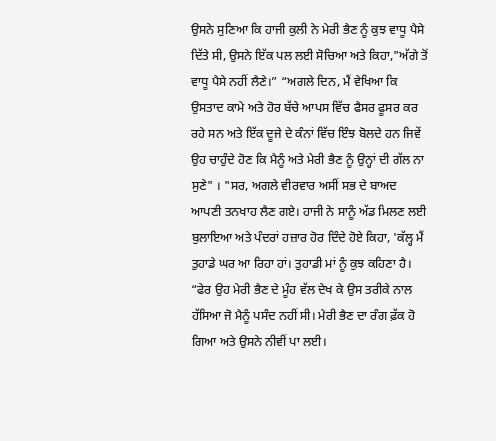ਉਸਨੇ ਸੁਣਿਆ ਕਿ ਹਾਜੀ ਕੁਲੀ ਨੇ ਮੇਰੀ ਭੈਣ ਨੂੰ ਕੁਝ ਵਾਧੂ ਪੈਸੇ ਦਿੱਤੇ ਸੀ, ਉਸਨੇ ਇੱਕ ਪਲ ਲਈ ਸੋਚਿਆ ਅਤੇ ਕਿਹਾ,"ਅੱਗੇ ਤੋਂ ਵਾਧੂ ਪੈਸੇ ਨਹੀਂ ਲੈਣੇ।” “ਅਗਲੇ ਦਿਨ, ਮੈਂ ਵੇਖਿਆ ਕਿ ਉਸਤਾਦ ਕਾਮੇ ਅਤੇ ਹੋਰ ਬੱਚੇ ਆਪਸ ਵਿੱਚ ਫੈਸਰ ਫੂਸਰ ਕਰ ਰਹੇ ਸਨ ਅਤੇ ਇੱਕ ਦੂਜੇ ਦੇ ਕੰਨਾਂ ਵਿੱਚ ਇੰਝ ਬੋਲਦੇ ਹਨ ਜਿਵੇਂ ਉਹ ਚਾਹੁੰਦੇ ਹੋਣ ਕਿ ਮੈਨੂੰ ਅਤੇ ਮੇਰੀ ਭੈਣ ਨੂੰ ਉਨ੍ਹਾਂ ਦੀ ਗੱਲ ਨਾ ਸੁਣੇ" । "ਸਰ, ਅਗਲੇ ਵੀਰਵਾਰ ਅਸੀਂ ਸਭ ਦੇ ਬਾਅਦ ਆਪਣੀ ਤਨਖਾਹ ਲੈਣ ਗਏ। ਹਾਜੀ ਨੇ ਸਾਨੂੰ ਅੱਡ ਮਿਲਣ ਲਈ ਬੁਲਾਇਆ ਅਤੇ ਪੰਦਰਾਂ ਹਜ਼ਾਰ ਹੋਰ ਦਿੰਦੇ ਹੋਏ ਕਿਹਾ, 'ਕੱਲ੍ਹ ਮੈਂ ਤੁਹਾਡੇ ਘਰ ਆ ਰਿਹਾ ਹਾਂ। ਤੁਹਾਡੀ ਮਾਂ ਨੂੰ ਕੁਝ ਕਹਿਣਾ ਹੈ।
“ਫੇਰ ਉਹ ਮੇਰੀ ਭੈਣ ਦੇ ਮੂੰਹ ਵੱਲ ਦੇਖ ਕੇ ਉਸ ਤਰੀਕੇ ਨਾਲ ਹੱਸਿਆ ਜੋ ਮੈਨੂੰ ਪਸੰਦ ਨਹੀਂ ਸੀ। ਮੇਰੀ ਭੈਣ ਦਾ ਰੰਗ ਫ਼ੱਕ ਹੋ ਗਿਆ ਅਤੇ ਉਸਨੇ ਨੀਵੀਂ ਪਾ ਲਈ।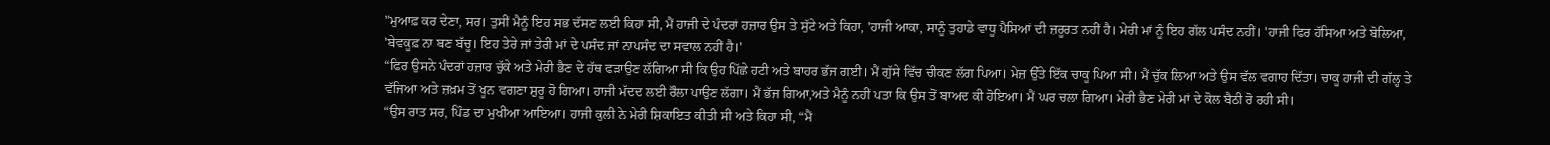"ਮੁਆਫ਼ ਕਰ ਦੇਣਾ, ਸਰ। ਤੁਸੀਂ ਮੈਨੂੰ ਇਹ ਸਭ ਦੱਸਣ ਲਈ ਕਿਹਾ ਸੀ, ਮੈਂ ਹਾਜੀ ਦੇ ਪੰਦਰਾਂ ਹਜ਼ਾਰ ਉਸ ਤੇ ਸੁੱਟੇ ਅਤੇ ਕਿਹਾ, 'ਹਾਜੀ ਆਕਾ, ਸਾਨੂੰ ਤੁਹਾਡੇ ਵਾਧੂ ਪੈਸਿਆਂ ਦੀ ਜ਼ਰੂਰਤ ਨਹੀਂ ਹੈ। ਮੇਰੀ ਮਾਂ ਨੂੰ ਇਹ ਗੱਲ ਪਸੰਦ ਨਹੀਂ। 'ਹਾਜੀ ਫਿਰ ਹੱਸਿਆ ਅਤੇ ਬੋਲਿਆ, 'ਬੇਵਕੂਫ਼ ਨਾ ਬਣ ਬੱਚੂ। ਇਹ ਤੇਰੇ ਜਾਂ ਤੇਰੀ ਮਾਂ ਦੇ ਪਸੰਦ ਜਾਂ ਨਾਪਸੰਦ ਦਾ ਸਵਾਲ ਨਹੀਂ ਹੈ।'
“ਫਿਰ ਉਸਨੇ ਪੰਦਰਾਂ ਹਜ਼ਾਰ ਚੁੱਕੇ ਅਤੇ ਮੇਰੀ ਭੈਣ ਦੇ ਹੱਥ ਫੜਾਉਣ ਲੱਗਿਆ ਸੀ ਕਿ ਉਹ ਪਿੱਛੇ ਹਟੀ ਅਤੇ ਬਾਹਰ ਭੱਜ ਗਈ। ਮੈਂ ਗੁੱਸੇ ਵਿੱਚ ਚੀਕਣ ਲੱਗ ਪਿਆ। ਮੇਜ਼ ਉੱਤੇ ਇੱਕ ਚਾਕੂ ਪਿਆ ਸੀ। ਮੈਂ ਚੁੱਕ ਲਿਆ ਅਤੇ ਉਸ ਵੱਲ ਵਗਾਹ ਦਿੱਤਾ। ਚਾਕੂ ਹਾਜੀ ਦੀ ਗੱਲ੍ਹ ਤੇ ਵੱਜਿਆ ਅਤੇ ਜ਼ਖ਼ਮ ਤੋਂ ਖੂਨ ਵਗਣਾ ਸ਼ੁਰੂ ਹੋ ਗਿਆ। ਹਾਜੀ ਮੱਦਦ ਲਈ ਰੌਲਾ ਪਾਉਣ ਲੱਗਾ। ਮੈਂ ਭੱਜ ਗਿਆ,ਅਤੇ ਮੈਨੂੰ ਨਹੀਂ ਪਤਾ ਕਿ ਉਸ ਤੋਂ ਬਾਅਦ ਕੀ ਹੋਇਆ। ਮੈਂ ਘਰ ਚਲਾ ਗਿਆ। ਮੇਰੀ ਭੈਣ ਮੇਰੀ ਮਾਂ ਦੇ ਕੋਲ ਬੈਠੀ ਰੋ ਰਹੀ ਸੀ।
“ਉਸ ਰਾਤ ਸਰ, ਪਿੰਡ ਦਾ ਮੁਖੀਆ ਆਇਆ। ਹਾਜੀ ਕੁਲੀ ਨੇ ਮੇਰੀ ਸ਼ਿਕਾਇਤ ਕੀਤੀ ਸੀ ਅਤੇ ਕਿਹਾ ਸੀ, “ਮੈਂ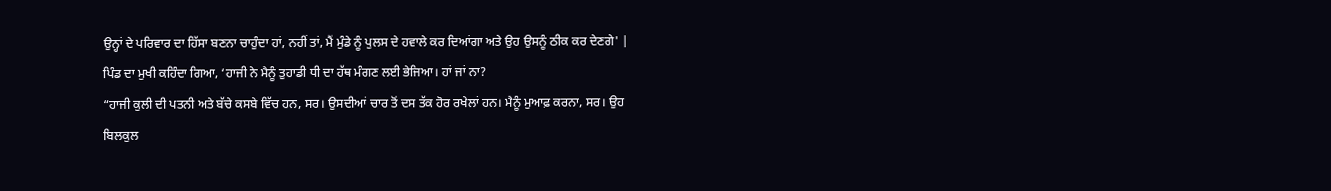ਉਨ੍ਹਾਂ ਦੇ ਪਰਿਵਾਰ ਦਾ ਹਿੱਸਾ ਬਣਨਾ ਚਾਹੁੰਦਾ ਹਾਂ, ਨਹੀਂ ਤਾਂ, ਮੈਂ ਮੁੰਡੇ ਨੂੰ ਪੁਲਸ ਦੇ ਹਵਾਲੇ ਕਰ ਦਿਆਂਗਾ ਅਤੇ ਉਹ ਉਸਨੂੰ ਠੀਕ ਕਰ ਦੇਣਗੇ' | ਪਿੰਡ ਦਾ ਮੁਖੀ ਕਹਿੰਦਾ ਗਿਆ, ‘ਹਾਜੀ ਨੇ ਮੈਨੂੰ ਤੁਹਾਡੀ ਧੀ ਦਾ ਹੱਥ ਮੰਗਣ ਲਈ ਭੇਜਿਆ। ਹਾਂ ਜਾਂ ਨਾ?
“ਹਾਜੀ ਕੁਲੀ ਦੀ ਪਤਨੀ ਅਤੇ ਬੱਚੇ ਕਸਬੇ ਵਿੱਚ ਹਨ, ਸਰ। ਉਸਦੀਆਂ ਚਾਰ ਤੋਂ ਦਸ ਤੱਕ ਹੋਰ ਰਖੇਲਾਂ ਹਨ। ਮੈਨੂੰ ਮੁਆਫ਼ ਕਰਨਾ, ਸਰ। ਉਹ ਬਿਲਕੁਲ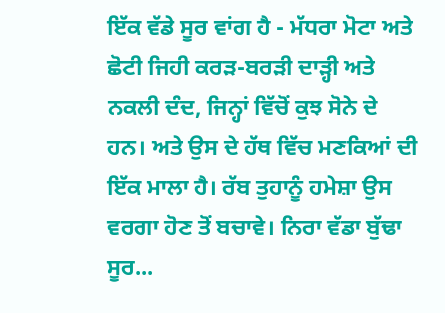ਇੱਕ ਵੱਡੇ ਸੂਰ ਵਾਂਗ ਹੈ - ਮੱਧਰਾ ਮੋਟਾ ਅਤੇ ਛੋਟੀ ਜਿਹੀ ਕਰੜ-ਬਰੜੀ ਦਾੜ੍ਹੀ ਅਤੇ ਨਕਲੀ ਦੰਦ, ਜਿਨ੍ਹਾਂ ਵਿੱਚੋਂ ਕੁਝ ਸੋਨੇ ਦੇ ਹਨ। ਅਤੇ ਉਸ ਦੇ ਹੱਥ ਵਿੱਚ ਮਣਕਿਆਂ ਦੀ ਇੱਕ ਮਾਲਾ ਹੈ। ਰੱਬ ਤੁਹਾਨੂੰ ਹਮੇਸ਼ਾ ਉਸ ਵਰਗਾ ਹੋਣ ਤੋਂ ਬਚਾਵੇ। ਨਿਰਾ ਵੱਡਾ ਬੁੱਢਾ ਸੂਰ...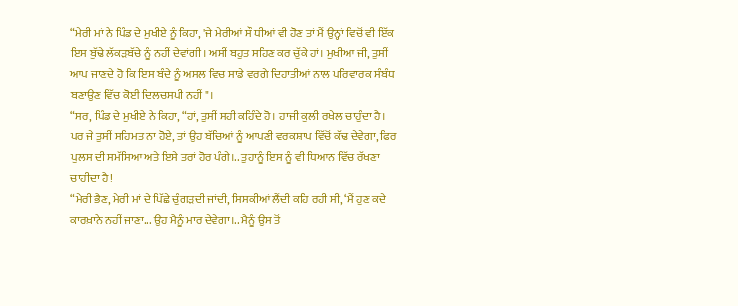“ਮੇਰੀ ਮਾਂ ਨੇ ਪਿੰਡ ਦੇ ਮੁਖੀਏ ਨੂੰ ਕਿਹਾ, 'ਜੇ ਮੇਰੀਆਂ ਸੌ ਧੀਆਂ ਵੀ ਹੋਣ ਤਾਂ ਮੈਂ ਉਨ੍ਹਾਂ ਵਿਚੋਂ ਵੀ ਇੱਕ ਇਸ ਬੁੱਢੇ ਲੱਕੜਬੱਚੇ ਨੂੰ ਨਹੀਂ ਦੇਵਾਂਗੀ। ਅਸੀਂ ਬਹੁਤ ਸਹਿਣ ਕਰ ਚੁੱਕੇ ਹਾਂ। ਮੁਖੀਆ ਜੀ, ਤੁਸੀਂ ਆਪ ਜਾਣਦੇ ਹੋ ਕਿ ਇਸ ਬੰਦੇ ਨੂੰ ਅਸਲ ਵਿਚ ਸਾਡੇ ਵਰਗੇ ਦਿਹਾਤੀਆਂ ਨਾਲ ਪਰਿਵਾਰਕ ਸੰਬੰਧ ਬਣਾਉਣ ਵਿੱਚ ਕੋਈ ਦਿਲਚਸਪੀ ਨਹੀਂ"।
“ਸਰ, ਪਿੰਡ ਦੇ ਮੁਖੀਏ ਨੇ ਕਿਹਾ, “ਹਾਂ, ਤੁਸੀਂ ਸਹੀ ਕਹਿੰਦੇ ਹੋ। ਹਾਜੀ ਕੁਲੀ ਰਖੇਲ ਚਾਹੁੰਦਾ ਹੈ। ਪਰ ਜੇ ਤੁਸੀਂ ਸਹਿਮਤ ਨਾ ਹੋਏ, ਤਾਂ ਉਹ ਬੱਚਿਆਂ ਨੂੰ ਆਪਣੀ ਵਰਕਸ਼ਾਪ ਵਿੱਚੋਂ ਕੱਢ ਦੇਵੇਗਾ, ਫਿਰ ਪੁਲਸ ਦੀ ਸਮੱਸਿਆ ਅਤੇ ਇਸੇ ਤਰਾਂ ਹੋਰ ਪੰਗੇ।.. ਤੁਹਾਨੂੰ ਇਸ ਨੂੰ ਵੀ ਧਿਆਨ ਵਿੱਚ ਰੱਖਣਾ ਚਾਹੀਦਾ ਹੈ!
“ਮੇਰੀ ਭੈਣ, ਮੇਰੀ ਮਾਂ ਦੇ ਪਿੱਛੇ ਚੁੰਗੜਦੀ ਜਾਂਦੀ, ਸਿਸਕੀਆਂ ਲੈਂਦੀ ਕਹਿ ਰਹੀ ਸੀ, ‘ਮੈਂ ਹੁਣ ਕਦੇ ਕਾਰਖ਼ਾਨੇ ਨਹੀਂ ਜਾਣਾ... ਉਹ ਮੈਨੂੰ ਮਾਰ ਦੇਵੇਗਾ।.. ਮੈਨੂੰ ਉਸ ਤੋਂ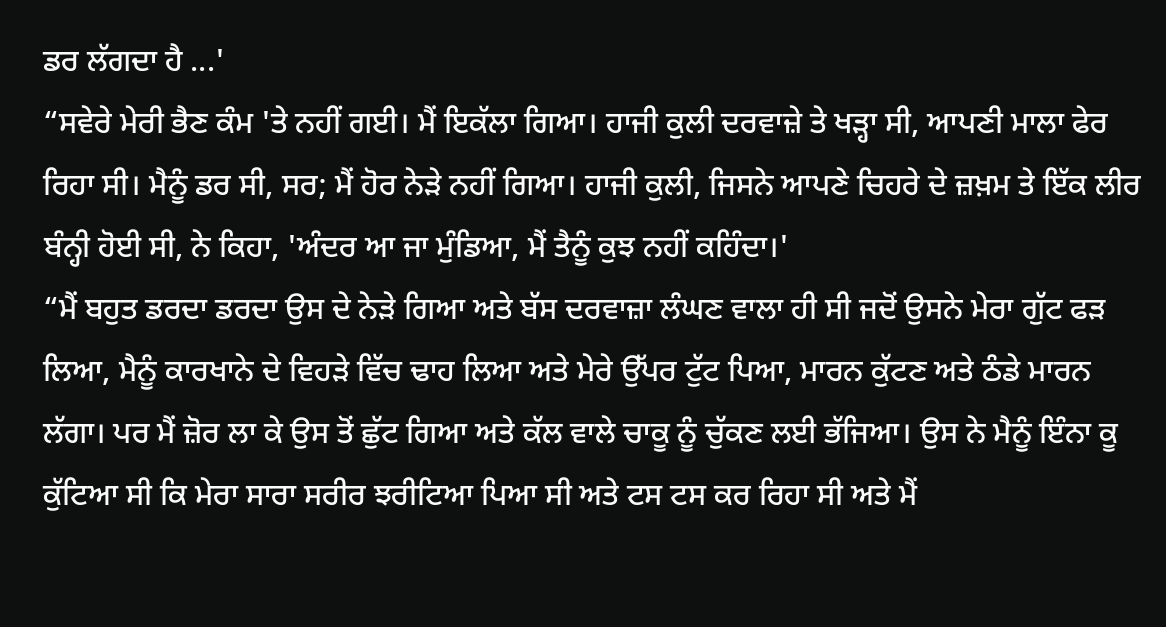ਡਰ ਲੱਗਦਾ ਹੈ ...'
“ਸਵੇਰੇ ਮੇਰੀ ਭੈਣ ਕੰਮ 'ਤੇ ਨਹੀਂ ਗਈ। ਮੈਂ ਇਕੱਲਾ ਗਿਆ। ਹਾਜੀ ਕੁਲੀ ਦਰਵਾਜ਼ੇ ਤੇ ਖੜ੍ਹਾ ਸੀ, ਆਪਣੀ ਮਾਲਾ ਫੇਰ ਰਿਹਾ ਸੀ। ਮੈਨੂੰ ਡਰ ਸੀ, ਸਰ; ਮੈਂ ਹੋਰ ਨੇੜੇ ਨਹੀਂ ਗਿਆ। ਹਾਜੀ ਕੁਲੀ, ਜਿਸਨੇ ਆਪਣੇ ਚਿਹਰੇ ਦੇ ਜ਼ਖ਼ਮ ਤੇ ਇੱਕ ਲੀਰ ਬੰਨ੍ਹੀ ਹੋਈ ਸੀ, ਨੇ ਕਿਹਾ, 'ਅੰਦਰ ਆ ਜਾ ਮੁੰਡਿਆ, ਮੈਂ ਤੈਨੂੰ ਕੁਝ ਨਹੀਂ ਕਹਿੰਦਾ।'
“ਮੈਂ ਬਹੁਤ ਡਰਦਾ ਡਰਦਾ ਉਸ ਦੇ ਨੇੜੇ ਗਿਆ ਅਤੇ ਬੱਸ ਦਰਵਾਜ਼ਾ ਲੰਘਣ ਵਾਲਾ ਹੀ ਸੀ ਜਦੋਂ ਉਸਨੇ ਮੇਰਾ ਗੁੱਟ ਫੜ ਲਿਆ, ਮੈਨੂੰ ਕਾਰਖਾਨੇ ਦੇ ਵਿਹੜੇ ਵਿੱਚ ਢਾਹ ਲਿਆ ਅਤੇ ਮੇਰੇ ਉੱਪਰ ਟੁੱਟ ਪਿਆ, ਮਾਰਨ ਕੁੱਟਣ ਅਤੇ ਠੰਡੇ ਮਾਰਨ ਲੱਗਾ। ਪਰ ਮੈਂ ਜ਼ੋਰ ਲਾ ਕੇ ਉਸ ਤੋਂ ਛੁੱਟ ਗਿਆ ਅਤੇ ਕੱਲ ਵਾਲੇ ਚਾਕੂ ਨੂੰ ਚੁੱਕਣ ਲਈ ਭੱਜਿਆ। ਉਸ ਨੇ ਮੈਨੂੰ ਇੰਨਾ ਕੂ ਕੁੱਟਿਆ ਸੀ ਕਿ ਮੇਰਾ ਸਾਰਾ ਸਰੀਰ ਝਰੀਟਿਆ ਪਿਆ ਸੀ ਅਤੇ ਟਸ ਟਸ ਕਰ ਰਿਹਾ ਸੀ ਅਤੇ ਮੈਂ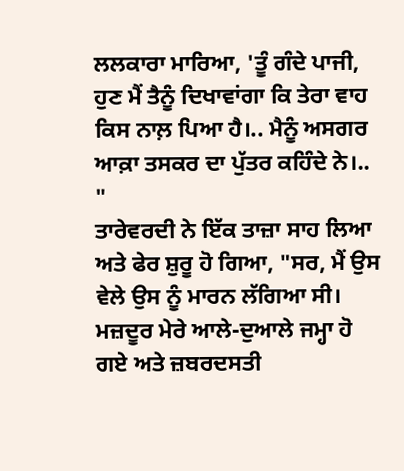ਲਲਕਾਰਾ ਮਾਰਿਆ, 'ਤੂੰ ਗੰਦੇ ਪਾਜੀ, ਹੁਣ ਮੈਂ ਤੈਨੂੰ ਦਿਖਾਵਾਂਗਾ ਕਿ ਤੇਰਾ ਵਾਹ ਕਿਸ ਨਾਲ਼ ਪਿਆ ਹੈ।.. ਮੈਨੂੰ ਅਸਗਰ ਆਕ਼ਾ ਤਸਕਰ ਦਾ ਪੁੱਤਰ ਕਹਿੰਦੇ ਨੇ।.. "
ਤਾਰੇਵਰਦੀ ਨੇ ਇੱਕ ਤਾਜ਼ਾ ਸਾਹ ਲਿਆ ਅਤੇ ਫੇਰ ਸ਼ੁਰੂ ਹੋ ਗਿਆ, "ਸਰ, ਮੈਂ ਉਸ ਵੇਲੇ ਉਸ ਨੂੰ ਮਾਰਨ ਲੱਗਿਆ ਸੀ। ਮਜ਼ਦੂਰ ਮੇਰੇ ਆਲੇ-ਦੁਆਲੇ ਜਮ੍ਹਾ ਹੋ ਗਏ ਅਤੇ ਜ਼ਬਰਦਸਤੀ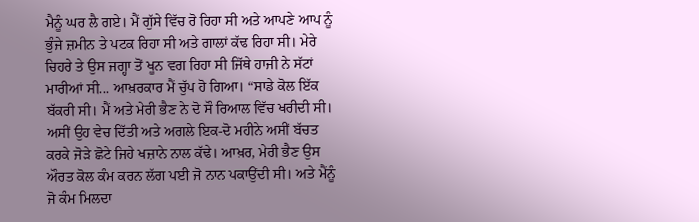ਮੈਨੂੰ ਘਰ ਲੈ ਗਏ। ਮੈਂ ਗੁੱਸੇ ਵਿੱਚ ਰੋ ਰਿਹਾ ਸੀ ਅਤੇ ਆਪਣੇ ਆਪ ਨੂੰ ਭੁੰਜੇ ਜ਼ਮੀਨ ਤੇ ਪਟਕ ਰਿਹਾ ਸੀ ਅਤੇ ਗਾਲਾਂ ਕੱਢ ਰਿਹਾ ਸੀ। ਮੇਰੇ ਚਿਹਰੇ ਤੇ ਉਸ ਜਗ੍ਹਾ ਤੋਂ ਖੂਨ ਵਗ ਰਿਹਾ ਸੀ ਜਿੱਥੇ ਹਾਜੀ ਨੇ ਸੱਟਾਂ ਮਾਰੀਆਂ ਸੀ... ਆਖ਼ਰਕਾਰ ਮੈਂ ਚੁੱਪ ਹੋ ਗਿਆ। “ਸਾਡੇ ਕੋਲ ਇੱਕ ਬੱਕਰੀ ਸੀ। ਮੈਂ ਅਤੇ ਮੇਰੀ ਭੈਣ ਨੇ ਦੋ ਸੌ ਰਿਆਲ ਵਿੱਚ ਖਰੀਦੀ ਸੀ। ਅਸੀਂ ਉਹ ਵੇਚ ਦਿੱਤੀ ਅਤੇ ਅਗਲੇ ਇਕ-ਦੋ ਮਹੀਨੇ ਅਸੀਂ ਬੱਚਤ ਕਰਕੇ ਜੋੜੇ ਛੋਟੇ ਜਿਹੇ ਖਜ਼ਾਨੇ ਨਾਲ ਕੱਢੇ। ਆਖ਼ਰ, ਮੇਰੀ ਭੈਣ ਉਸ ਔਰਤ ਕੋਲ ਕੰਮ ਕਰਨ ਲੱਗ ਪਈ ਜੋ ਨਾਨ ਪਕਾਉਂਦੀ ਸੀ। ਅਤੇ ਮੈਂਨੂੰ ਜੋ ਕੰਮ ਮਿਲਦਾ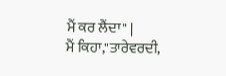ਮੈਂ ਕਰ ਲੈਂਦਾ" |
ਮੈਂ ਕਿਹਾ,"ਤਾਰੇਵਰਦੀ,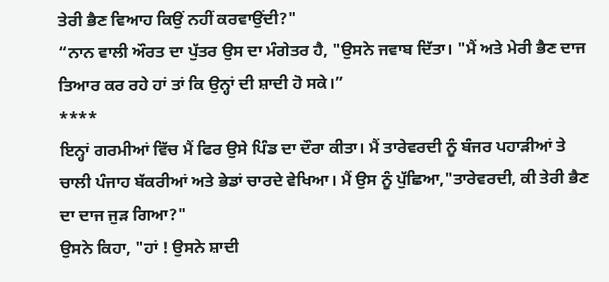ਤੇਰੀ ਭੈਣ ਵਿਆਹ ਕਿਉਂ ਨਹੀਂ ਕਰਵਾਉਂਦੀ?"
“ਨਾਨ ਵਾਲੀ ਔਰਤ ਦਾ ਪੁੱਤਰ ਉਸ ਦਾ ਮੰਗੇਤਰ ਹੈ, "ਉਸਨੇ ਜਵਾਬ ਦਿੱਤਾ। "ਮੈਂ ਅਤੇ ਮੇਰੀ ਭੈਣ ਦਾਜ ਤਿਆਰ ਕਰ ਰਹੇ ਹਾਂ ਤਾਂ ਕਿ ਉਨ੍ਹਾਂ ਦੀ ਸ਼ਾਦੀ ਹੋ ਸਕੇ।”
****
ਇਨ੍ਹਾਂ ਗਰਮੀਆਂ ਵਿੱਚ ਮੈਂ ਫਿਰ ਉਸੇ ਪਿੰਡ ਦਾ ਦੌਰਾ ਕੀਤਾ। ਮੈਂ ਤਾਰੇਵਰਦੀ ਨੂੰ ਬੰਜਰ ਪਹਾੜੀਆਂ ਤੇ ਚਾਲੀ ਪੰਜਾਹ ਬੱਕਰੀਆਂ ਅਤੇ ਭੇਡਾਂ ਚਾਰਦੇ ਵੇਖਿਆ। ਮੈਂ ਉਸ ਨੂੰ ਪੁੱਛਿਆ,"ਤਾਰੇਵਰਦੀ, ਕੀ ਤੇਰੀ ਭੈਣ ਦਾ ਦਾਜ ਜੁੜ ਗਿਆ?"
ਉਸਨੇ ਕਿਹਾ, "ਹਾਂ ! ਉਸਨੇ ਸ਼ਾਦੀ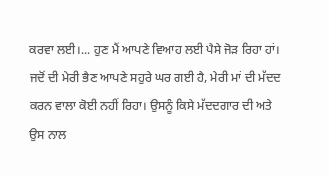ਕਰਵਾ ਲਈ।... ਹੁਣ ਮੈਂ ਆਪਣੇ ਵਿਆਹ ਲਈ ਪੈਸੇ ਜੋੜ ਰਿਹਾ ਹਾਂ। ਜਦੋਂ ਦੀ ਮੇਰੀ ਭੈਣ ਆਪਣੇ ਸਹੁਰੇ ਘਰ ਗਈ ਹੈ, ਮੇਰੀ ਮਾਂ ਦੀ ਮੱਦਦ ਕਰਨ ਵਾਲਾ ਕੋਈ ਨਹੀਂ ਰਿਹਾ। ਉਸਨੂੰ ਕਿਸੇ ਮੱਦਦਗਾਰ ਦੀ ਅਤੇ ਉਸ ਨਾਲ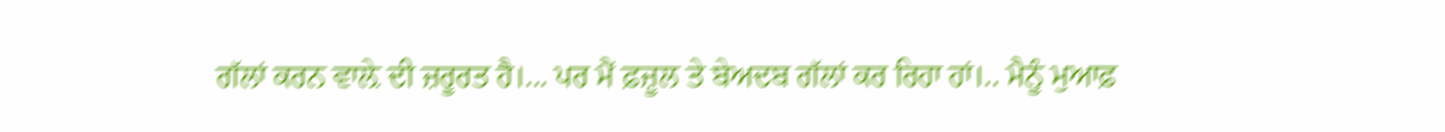ਗੱਲਾਂ ਕਰਨ ਵਾਲ਼ੇ ਦੀ ਜ਼ਰੂਰਤ ਹੈ।... ਪਰ ਮੈਂ ਫ਼ਜ਼ੂਲ ਤੇ ਬੇਅਦਬ ਗੱਲਾਂ ਕਰ ਰਿਹਾ ਹਾਂ।.. ਮੈਨੂੰ ਮੁਆਫ਼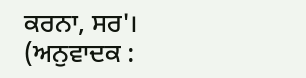ਕਰਨਾ, ਸਰ'।
(ਅਨੁਵਾਦਕ :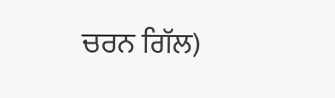ਚਰਨ ਗਿੱਲ)